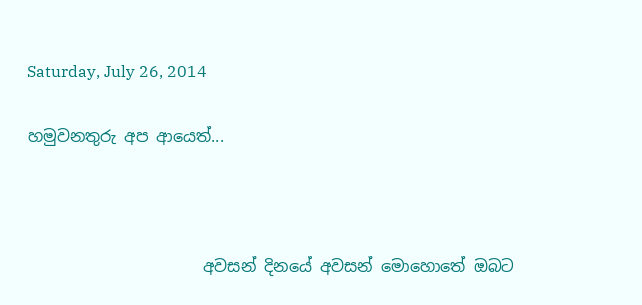Saturday, July 26, 2014

හමුවනතුරු අප ආයෙත්...



                      අවසන් දිනයේ අවසන් මොහොතේ ඔබට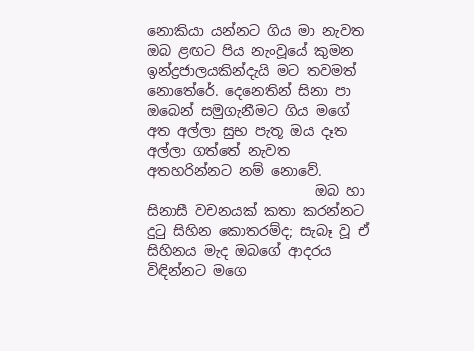නොකියා යන්නට ගිය මා නැවත ඔබ ළඟට පිය නැංවූයේ කුමන ඉන්ද්‍රජාලයකින්දැයි මට තවමත් නොතේරේ. දෙනෙතින් සිනා පා ඔබෙන් සමුගැනීමට ගිය මගේ අත අල්ලා සුභ පැතූ ඔය දෑත අල්ලා ගත්තේ නැවත අතහරින්නට නම් නොවේ.
                        ඔබ හා සිනාසී වචනයක් කතා කරන්නට දුටු සිහින කොතරම්ද; සැබෑ වූ ඒ සිහිනය මැද ඔබගේ ආදරය විඳින්නට මගෙ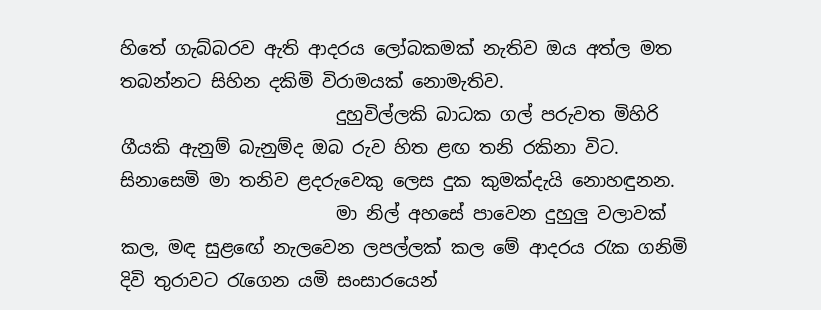හිතේ ගැබ්බරව ඇති ආදරය ලෝබකමක් නැතිව ඔය අත්ල මත තබන්නට සිහින දකිමි විරාමයක් නොමැතිව.
                        දුහුවිල්ලකි බාධක ගල් පරුවත මිහිරි ගීයකි ඇනුම් බැනුම්ද ඔබ රුව හිත ළඟ තනි රකිනා විට. සිනාසෙමි මා තනිව ළදරුවෙකු ලෙස දුක කුමක්දැයි නොහඳුනන.
                        මා නිල් අහසේ පාවෙන දුහුලු වලාවක් කල, මඳ සුළඟේ නැලවෙන ලපල්ලක් කල මේ ආදරය රැක ගනිමි දිවි තුරාවට රැගෙන යමි සංසාරයෙන්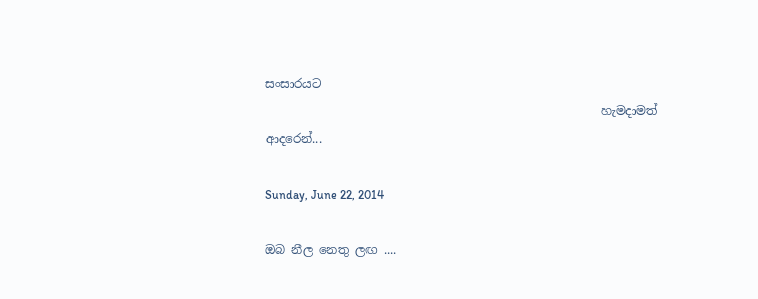සංසාරයට
                                                        හැමදාමත්  ආදරෙන්...

Sunday, June 22, 2014

ඔබ නීල නෙතු ලඟ ....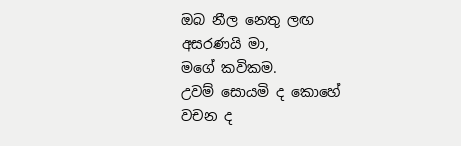ඔබ නීල නෙතු ලඟ
අසරණයි මා,
මගේ කවිකම.
උවම් සොයමි ද කොහේ
වචන ද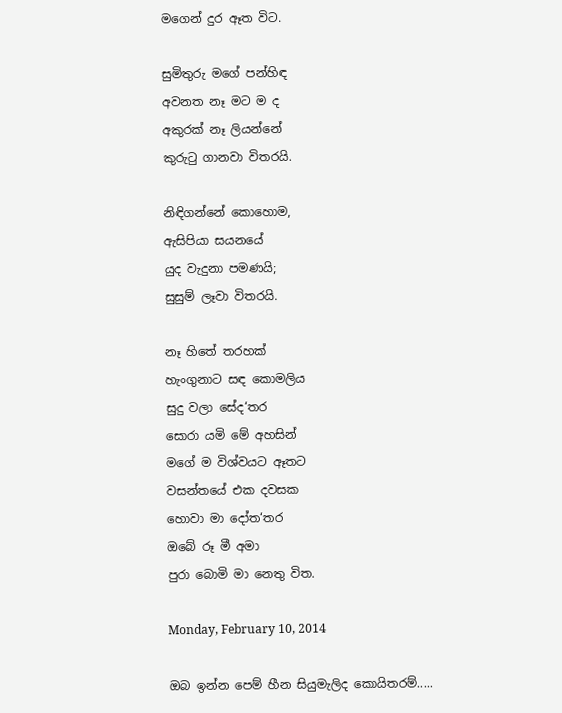මගෙන් දුර ඈත විට.

සුමිතුරු මගේ පන්හිඳ
අවනත නෑ මට ම ද
අකුරක් නෑ ලියන්නේ
කුරුටු ගානවා විතරයි.

නිඳිගන්නේ කොහොම,
ඇසිපියා සයනයේ
යුද වැදුනා පමණයි;
සුසුම් ලෑවා විතරයි.

නෑ හිතේ තරහක්
හැංගුනාට සඳ කොමලිය
සුදු වලා සේද‘තර
සොරා යමි මේ අහසින්
මගේ ම විශ්වයට ඈතට
වසන්තයේ එක දවසක
හොවා මා දෝත‘තර
ඔබේ රූ මී අමා
පුරා බොමි මා නෙතු විත.

Monday, February 10, 2014

ඔබ ඉන්න පෙම් හීන සියුමැලිද කොයිතරම්.....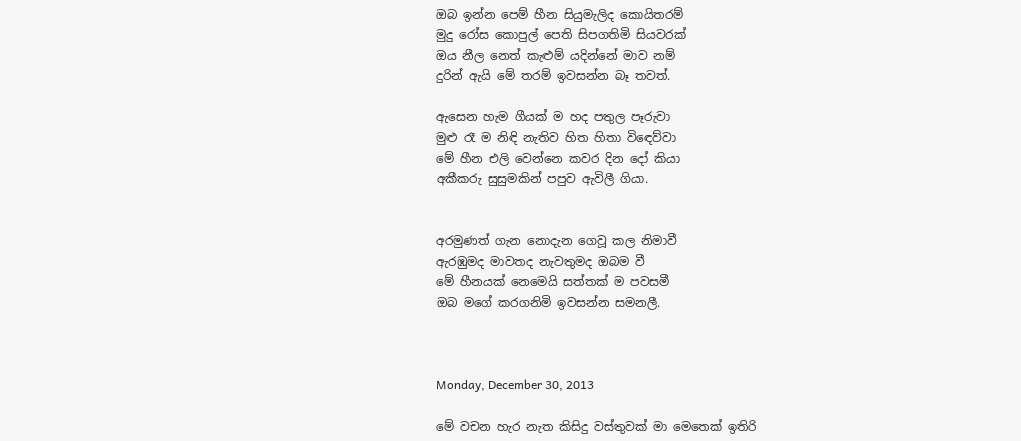ඔබ ඉන්න පෙම් හීන සියුමැලිද කොයිතරම්
මුදු රෝස කොපුල් පෙති සිපගතිමි සියවරක්
ඔය නීල නෙත් කැළුම් යදින්නේ මාව නම්
දුරින් ඇයි මේ තරම් ඉවසන්න බෑ තවත්.

ඇසෙන හැම ගීයක් ම හද පතුල පෑරුවා
මුළු රෑ ම නිඳි නැතිව හිත හිතා වි‍‍ඳෙව්වා
මේ හීන එලි වෙන්නෙ කවර දින දෝ කියා
අකීකරු සුසුමකින් පපුව ඇවිලී ගියා.


අරමුණත් ගැන නොදැන ගෙවූ කල නිමාවී
ඇරඹුමද මාවතද නැවතුමද ඔබම වී
මේ හීනයක් නෙමෙයි සත්තක් ම පවසමී
ඔබ මගේ කරගනිමි ඉවසන්න සමනලී.



Monday, December 30, 2013

මේ වචන හැර නැත කිසිදු වස්තුවක් මා මෙතෙක් ඉතිරි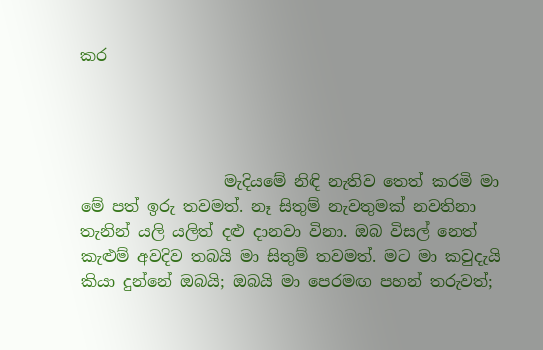කර




                  මැදියමේ නිඳි නැතිව තෙත් කරමි මා මේ පත් ඉරු තවමත්. නෑ සිතුම් නැවතුමක් නවතිනා තැනින් යලි යලිත් දළු දානවා විනා. ඔබ විසල් නෙත් කැළුම් අවදිව තබයි මා සිතුම් තවමත්. මට මා කවුදැයි කියා දුන්නේ ඔබයි; ඔබයි මා පෙරමඟ පහන් තරුවත්;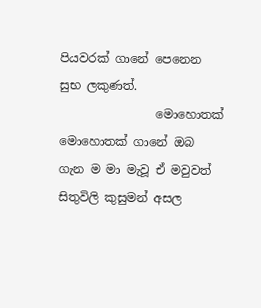පියවරක් ගානේ පෙනෙන සුභ ලකුණත්.
                මොහොතක් මොහොතක් ගානේ ඔබ ගැන ම මා මැවූ ඒ මවුවත් සිතුවිලි කුසුමන් අසල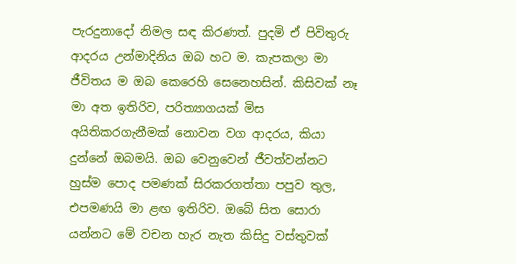පැරදුනාදෝ නිමල සඳ කිරණත්. පුදමි ඒ පිවිතුරු ආදරය උන්මාදිනිය ඔබ හට ම. කැපකලා මා ජීවිතය ම ඔබ කෙරෙහි සෙනෙහසින්. කිසිවක් නෑ මා අත ඉතිරිව, පරිත්‍යාගයක් මිස අයිතිකරගැනීමක් නොවන වග ආදරය, කියා දුන්නේ ඔබමයි. ඔබ වෙනුවෙන් ජීවත්වන්නට හුස්ම පොද පමණක් සිරකරගත්තා පපුව තුල, එපමණයි මා ළඟ ඉතිරිව. ඔබේ සිත සොරා යන්නට මේ වචන හැර නැත කිසිදු වස්තුවක්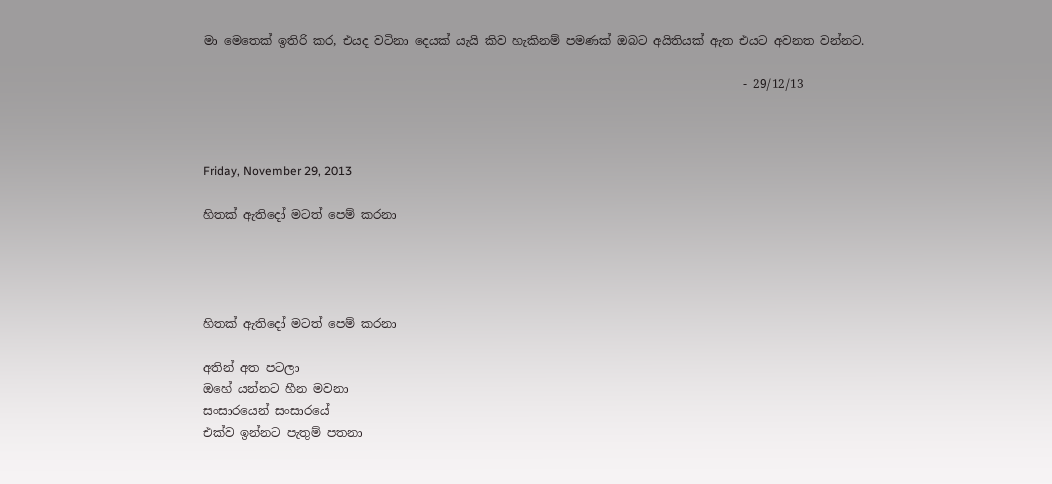මා මෙතෙක් ඉතිරි කර, එයද වටිනා දෙයක් යැයි කිව හැකිනම් පමණක් ඔබට අයිතියක් ඇත එයට අවනත වන්නට.

                                                                                          - 29/12/13



Friday, November 29, 2013

හිතක් ඇතිදෝ මටත් පෙම් කරනා




හිතක් ඇතිදෝ මටත් පෙම් කරනා

අතින් අත පටලා
ඔහේ යන්නට හීන මවනා
සංසාරයෙන් සංසාරයේ
එක්ව ඉන්නට පැතුම් පතනා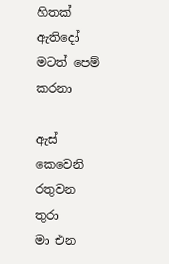හිතක් ඇතිදෝ මටත් පෙම් කරනා

ඇස් කෙවෙනි රතුවන තුරා
මා එන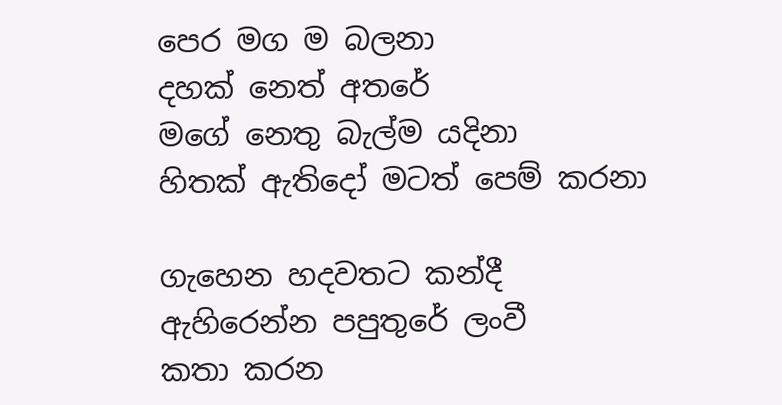පෙර මග ම බලනා
දහක් නෙත් අතරේ
මගේ නෙතු බැල්ම යදිනා
හිතක් ඇතිදෝ මටත් පෙම් කරනා

ගැහෙන හදවතට කන්දී
ඇහිරෙන්න පපුතුරේ ලංවී
කතා කරන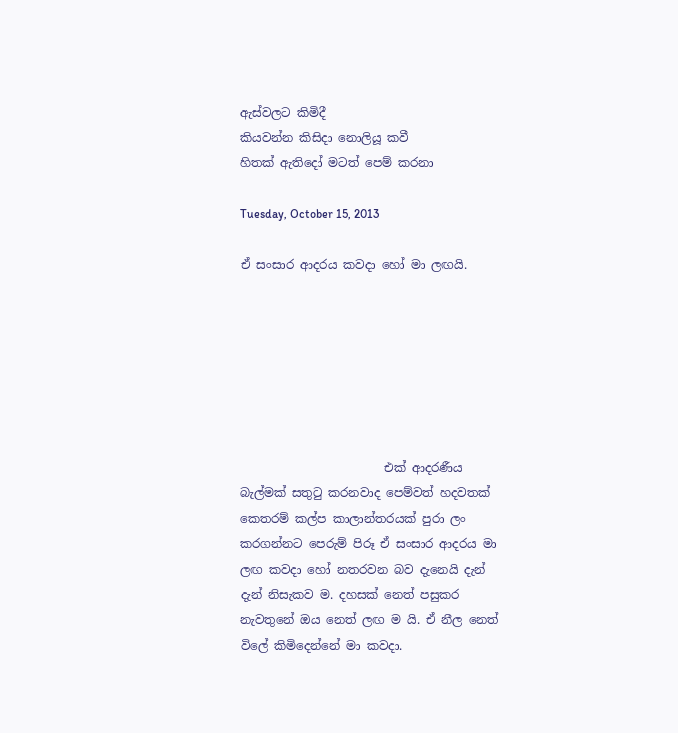ඇස්වලට කිමිදී
කියවන්න කිසිදා නොලියූ කවී
හිතක් ඇතිදෝ මටත් පෙම් කරනා

Tuesday, October 15, 2013

ඒ සංසාර ආදරය කවදා හෝ මා ලඟයි.







                        එක් ආදරණීය බැල්මක් සතුටු කරනවාද පෙම්වත් හදවතක් කෙතරම් කල්ප කාලාන්තරයක් පුරා ලං කරගන්නට පෙරුම් පිරූ ඒ සංසාර ආදරය මා ලඟ කවදා හෝ නතරවන බව දැනෙයි දැන් දැන් නිසැකව ම. දහසක් නෙත් පසුකර නැවතුනේ ඔය නෙත් ලඟ ම යි. ඒ නීල නෙත් විලේ කිමිදෙන්නේ මා කවදා.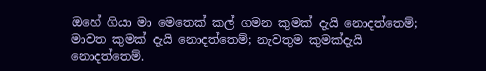ඔහේ ගියා මා මෙතෙක් කල් ගමන කුමක් දැයි නොදත්තෙම්; මාවත කුමක් දැයි නොදත්තෙම්; නැවතුම කුමක්දැයි නොදත්තෙම්.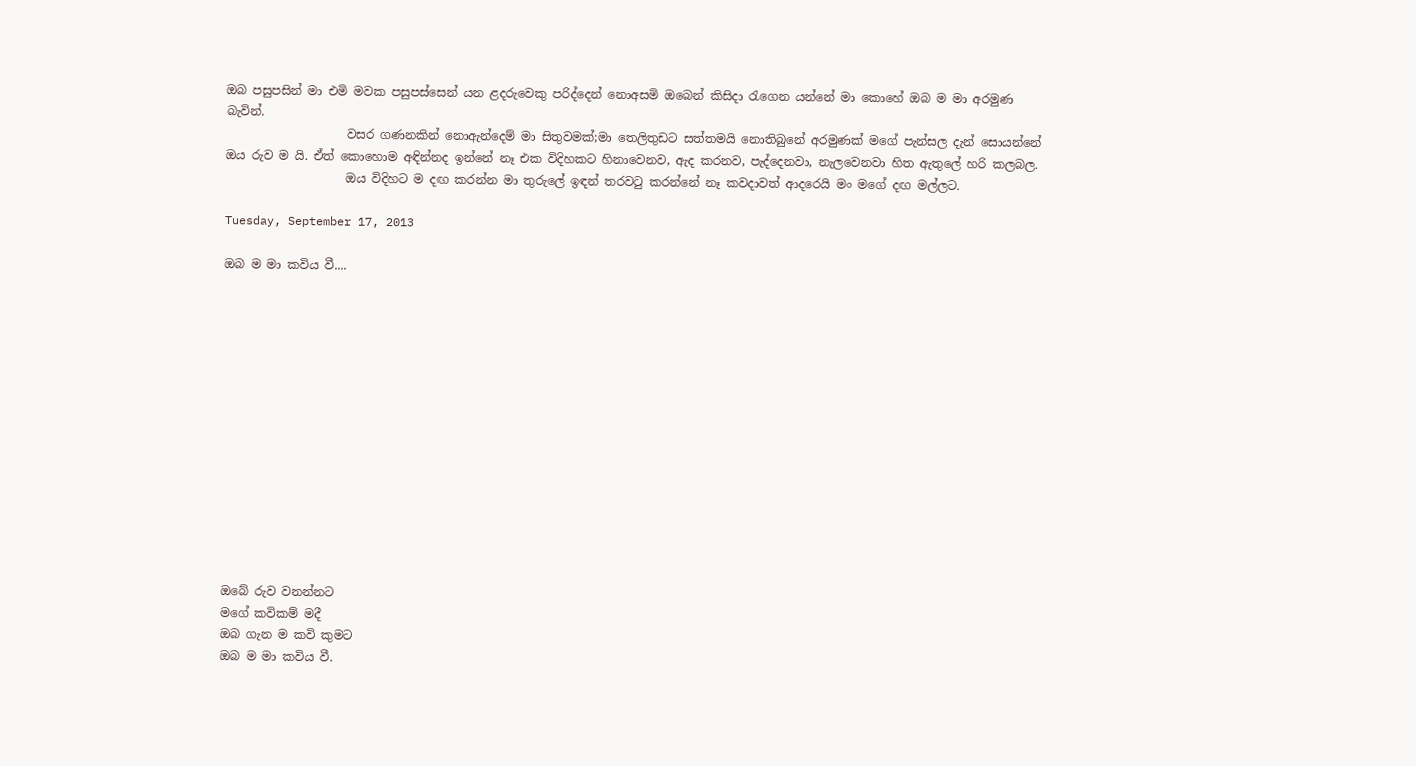ඔබ පසුපසින් මා එමි මවක පසුපස්සෙන් යන ළදරුවෙකු පරිද්දෙන් නොඅසමි ඔබෙන් කිසිදා රැගෙන යන්නේ මා කොහේ ඔබ ම මා අරමුණ බැවින්.
                    වසර ගණනකින් නොඇන්දෙම් මා සිතුවමක්;මා තෙලිතුඩට සත්තමයි නොතිබුනේ අරමුණක් මගේ පැන්සල දැන් සොයන්නේ ඔය රුව ම යි. ඒත් කොහොම අඳින්නද ඉන්නේ නෑ එක විදිහකට හිනාවෙනව, ඇද කරනව, පැද්දෙනවා, නැලවෙනවා හිත ඇතුලේ හරි කලබල.
                    ඔය විදිහට ම දඟ කරන්න මා තුරුලේ ඉඳන් තරවටු කරන්නේ නෑ කවදාවත් ආදරෙයි මං මගේ දඟ මල්ලට.

Tuesday, September 17, 2013

ඔබ ම මා කවිය වී....














ඔබේ රුව වනන්නට
මගේ කවිකම් මදී
ඔබ ගැන ම කවි කුමට
ඔබ ම මා කවිය වී.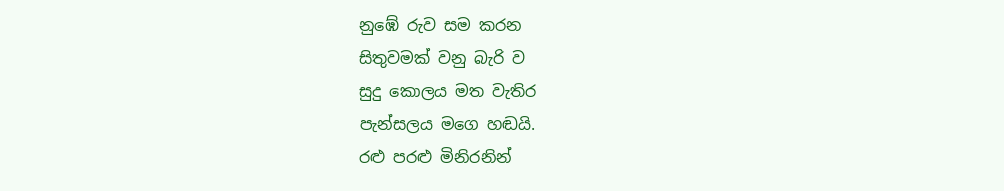නුඹේ රුව සම කරන
සිතුවමක් වනු බැරි ව
සුදු කොලය මත වැතිර
පැන්සලය මගෙ හඬයි.
රළු පරළු මිනිරනින්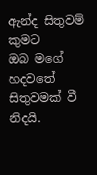ඇන්ද සිතුවම් කුමට
ඔබ මගේ හදවතේ
සිතුවමක් වී නිදයි.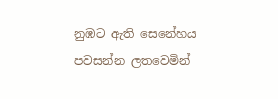නුඹට ඇති සෙනේහය
පවසන්න ලතවෙමින්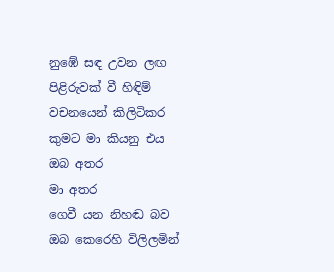නුඹේ සඳ උවන ලඟ
පිළිරුවක් වී හිඳිම්
වචනයෙන් කිලිටිකර
කුමට මා කියනු එය
ඔබ අතර
මා අතර
ගෙවී යන නිහඬ බව
ඔබ කෙරෙහි විලිලමින්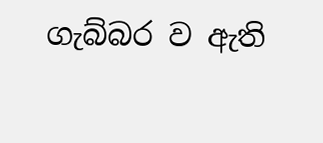ගැබ්බර ව ඇති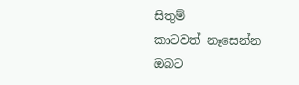සිතුම්
කාටවත් නෑසෙන්න
ඔබට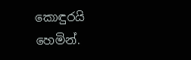කොඳුරයි හෙමින්.